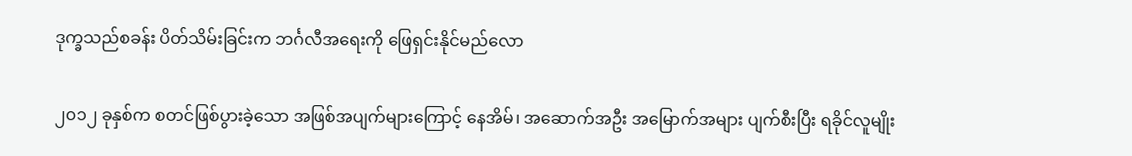ဒုက္ခသည်စခန်း ပိတ်သိမ်းခြင်းက ဘင်္ဂလီအရေးကို ဖြေရှင်းနိုင်မည်လော

၂၀၁၂ ခုနှစ်က စတင်ဖြစ်ပွားခဲ့သော အဖြစ်အပျက်များကြောင့် နေအိမ်၊ အဆောက်အဦး အမြောက်အများ ပျက်စီးပြီး ရခိုင်လူမျိုး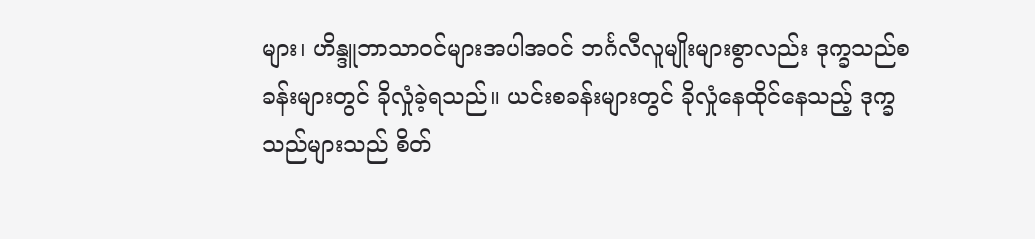များ၊ ဟိန္ဒူဘာသာဝင်များအပါအဝင် ဘင်္ဂလီလူမျိုးများစွာလည်း ဒုက္ခသည်စခန်းများတွင် ခိုလှုံခဲ့ရသည်။ ယင်းစခန်းများတွင် ခိုလှုံနေထိုင်နေသည့် ဒုက္ခသည်များသည် စိတ်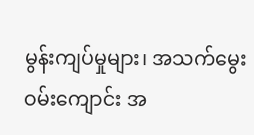မွန်းကျပ်မှုများ၊ အသက်မွေးဝမ်းကျောင်း အ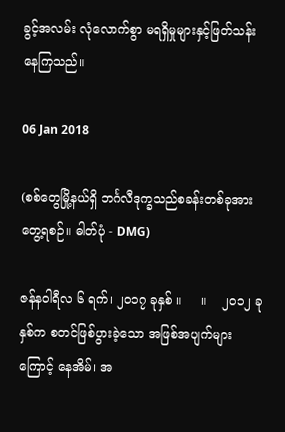ခွင့်အလမ်း လုံလောက်စွာ မရရှိမှုများနှင့်ဖြတ်သန်းနေကြသည်။

06 Jan 2018

(စစ်တွေမြို့နယ်ရှိ ဘင်္ဂလီဒုက္ခသည်စခန်းတစ်ခုအား တွေ့ရစဉ်။ ဓါတ်ပုံ - DMG)

ဇန်နဝါရီလ ၆ ရက်၊ ၂၀၁၇ ခုနှစ် ။     ။    ၂၀၁၂ ခုနှစ်က စတင်ဖြစ်ပွားခဲ့သော အဖြစ်အပျက်များကြောင့် နေအိမ်၊ အ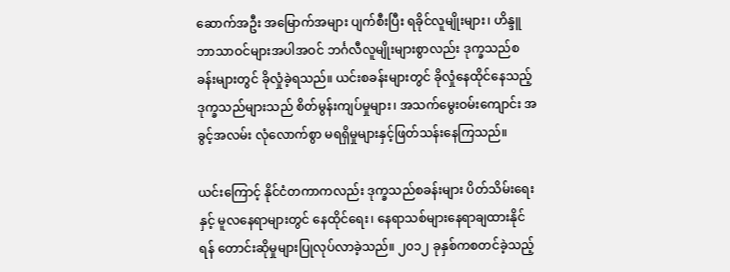ဆောက်အဦး အမြောက်အများ ပျက်စီးပြီး ရခိုင်လူမျိုးများ၊ ဟိန္ဒူဘာသာဝင်များအပါအဝင် ဘင်္ဂလီလူမျိုးများစွာလည်း ဒုက္ခသည်စခန်းများတွင် ခိုလှုံခဲ့ရသည်။ ယင်းစခန်းများတွင် ခိုလှုံနေထိုင်နေသည့် ဒုက္ခသည်များသည် စိတ်မွန်းကျပ်မှုများ၊ အသက်မွေးဝမ်းကျောင်း အခွင့်အလမ်း လုံလောက်စွာ မရရှိမှုများနှင့်ဖြတ်သန်းနေကြသည်။

ယင်းကြောင့် နိုင်ငံတကာကလည်း ဒုက္ခသည်စခန်းများ ပိတ်သိမ်းရေးနှင့် မူလနေရာများတွင် နေထိုင်ရေး၊ နေရာသစ်များနေရာချထားနိုင်ရန် တောင်းဆိုမှုများပြုလုပ်လာခဲ့သည်။ ၂၀၁၂ ခုနှစ်ကစတင်ခဲ့သည့်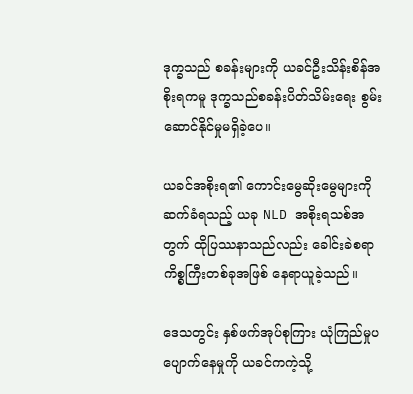ဒုက္ခသည် စခန်းများကို ယခင်ဦးသိန်းစိန်အစိုးရကမူ ဒုက္ခသည်စခန်းပိတ်သိမ်းရေး စွမ်းဆောင်နိုင်မှုမရှိခဲ့ပေ။

ယခင်အစိုးရ၏ ကောင်းမွေဆိုးမွေများကို ဆက်ခံရသည့် ယခု NLD အစိုးရသစ်အတွက် ထိုပြဿနာသည်လည်း ခေါင်းခဲစရာကိစ္စကြီးတစ်ခုအဖြစ် နေရာယူခဲ့သည်။

ဒေသတွင်း နှစ်ဖက်အုပ်စုကြား ယုံကြည်မှုပပျောက်နေမှုကို ယခင်ကကဲ့သို့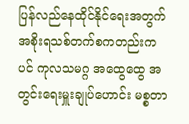ပြန်လည်နေထိုင်နိုင်ရေးအတွက် အစိုးရသစ်တက်စကတည်းကပင် ကုလသမဂ္ဂ အထွေထွေ အတွင်းရေးမှူးချုပ်ဟောင်း မစ္စတာ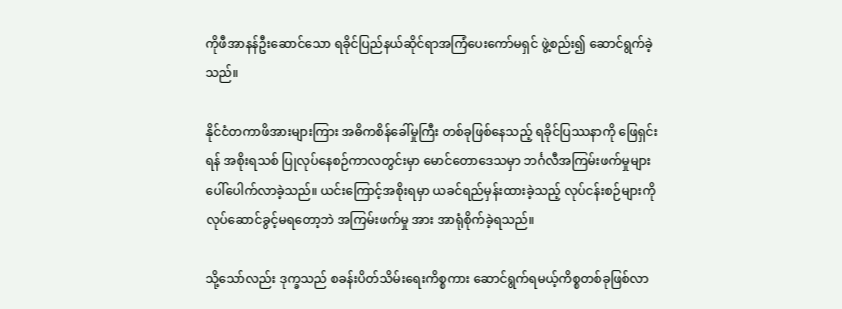ကိုဖီအာနန်ဦးဆောင်သော ရခိုင်ပြည်နယ်ဆိုင်ရာအကြံပေးကော်မရှင် ဖွဲ့စည်း၍ ဆောင်ရွက်ခဲ့သည်။

နိုင်ငံတကာဖိအားများကြား အဓိကစိန်ခေါ်မှုကြီး တစ်ခုဖြစ်နေသည့် ရခိုင်ပြဿနာကို ဖြေရှင်းရန် အစိုးရသစ် ပြုလုပ်နေစဉ်ကာလတွင်းမှာ မောင်တောဒေသမှာ ဘင်္ဂလီအကြမ်းဖက်မှုများပေါ်ပေါက်လာခဲ့သည်။ ယင်းကြောင့်အစိုးရမှာ ယခင်ရည်မှန်းထားခဲ့သည့် လုပ်ငန်းစဉ်များကို လုပ်ဆောင်ခွင့်မရတော့ဘဲ အကြမ်းဖက်မှု အား အာရုံစိုက်ခဲ့ရသည်။

သို့သော်လည်း ဒုက္ခသည် စခန်းပိတ်သိမ်းရေးကိစ္စကား ဆောင်ရွက်ရမယ့်ကိစ္စတစ်ခုဖြစ်လာ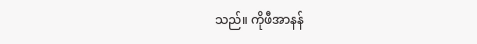သည်။ ကိုဖီအာနန်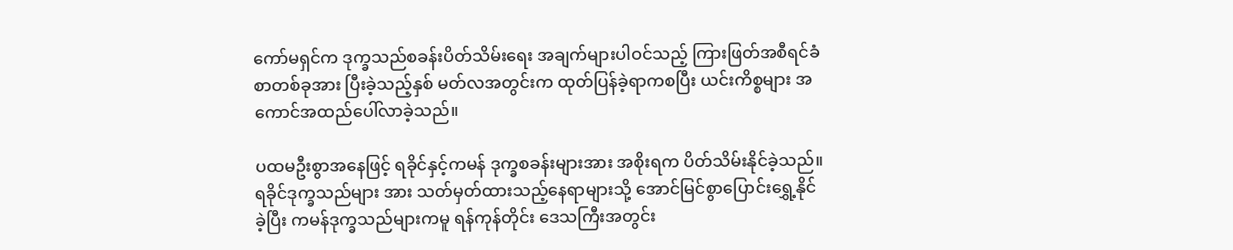ကော်မရှင်က ဒုက္ခသည်စခန်းပိတ်သိမ်းရေး အချက်များပါဝင်သည့် ကြားဖြတ်အစီရင်ခံစာတစ်ခုအား ပြီးခဲ့သည့်နှစ် မတ်လအတွင်းက ထုတ်ပြန်ခဲ့ရာကစပြီး ယင်းကိစ္စများ အကောင်အထည်ပေါ်လာခဲ့သည်။

ပထမဦးစွာအနေဖြင့် ရခိုင်နှင့်ကမန် ဒုက္ခစခန်းများအား အစိုးရက ပိတ်သိမ်းနိုင်ခဲ့သည်။ ရခိုင်ဒုက္ခသည်များ အား သတ်မှတ်ထားသည့်နေရာများသို့ အောင်မြင်စွာပြောင်းရွှေ့နိုင်ခဲ့ပြီး ကမန်ဒုက္ခသည်များကမူ ရန်ကုန်တိုင်း ဒေသကြီးအတွင်း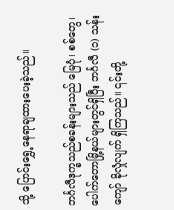သို့ ပြောင်းရွှေ့နေရာချထားပေးခဲ့သည်။

ဘင်္ဂလီဒုက္ခသည်စခန်းများသည် မြေပုံ၊ စစ်တွေ၊ ပေါက်တောမြို့နယ်များတွင်ရှိပြီး ဘင်္ဂလီ (၁) သန်းကျော် ခိုလှုံလျက် ရှိကြသည်။ ၎င်းတို့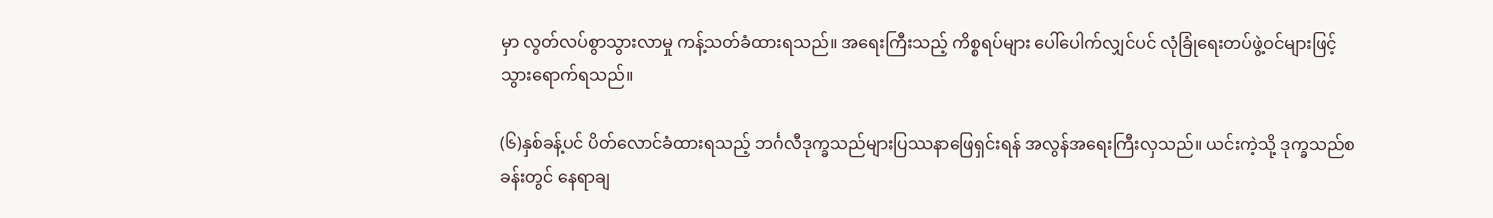မှာ လွတ်လပ်စွာသွားလာမှု ကန့်သတ်ခံထားရသည်။ အရေးကြီးသည့် ကိစ္စရပ်များ ပေါ်ပေါက်လျှင်ပင် လုံခြုံရေးတပ်ဖွဲ့ဝင်များဖြင့် သွားရောက်ရသည်။

(၆)နှစ်ခန့်ပင် ပိတ်လောင်ခံထားရသည့် ဘင်္ဂလီဒုက္ခသည်များပြဿနာဖြေရှင်းရန် အလွန်အရေးကြီးလှသည်။ ယင်းကဲ့သို့ ဒုက္ခသည်စခန်းတွင် နေရာချ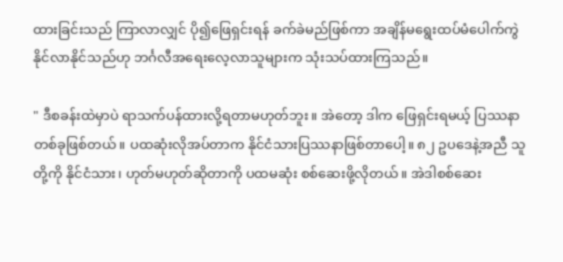ထားခြင်းသည် ကြာလာလျှင် ပို၍ဖြေရှင်းရန် ခက်ခဲမည်ဖြစ်ကာ အချိန်မရွေးထပ်မံပေါက်ကွဲနိုင်လာနိုင်သည်ဟု ဘင်္ဂလီအရေးလေ့လာသူများက သုံးသပ်ထားကြသည်။

" ဒီစခန်းထဲမှာပဲ ရာသက်ပန်ထားလို့ရတာမဟုတ်ဘူး။ အဲတော့ ဒါက ဖြေရှင်းရမယ့် ပြဿနာ တစ်ခုဖြစ်တယ်။ ပထဆုံးလိုအပ်တာက နိုင်ငံသားပြဿနာဖြစ်တာပေါ့။ ၈၂ ဥပဒေနဲ့အညီ သူတို့ကို နိုင်ငံသား၊ ဟုတ်မဟုတ်ဆိုတာကို ပထမဆုံး စစ်ဆေးဖို့လိုတယ်။ အဲဒါစစ်ဆေး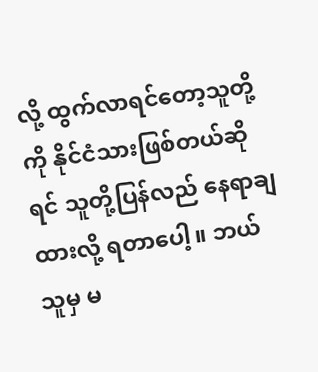လို့ ထွက်လာရင်တော့သူတို့ကို နိုင်ငံသားဖြစ်တယ်ဆိုရင် သူတို့ပြန်လည် နေရာချထားလို့ ရတာပေါ့။ ဘယ်သူမှ မ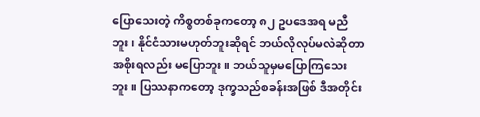ပြောသေးတဲ့ ကိစ္စတစ်ခုကတော့ ၈၂ ဥပဒေအရ မညီဘူး၊ နိုင်ငံသားမဟုတ်ဘူးဆိုရင် ဘယ်လိုလုပ်မလဲဆိုတာ အစိုးရလည်း မပြောဘူး။ ဘယ်သူမှမပြောကြသေးဘူး။ ပြဿနာကတော့ ဒုက္ခသည်စခန်းအဖြစ် ဒီအတိုင်း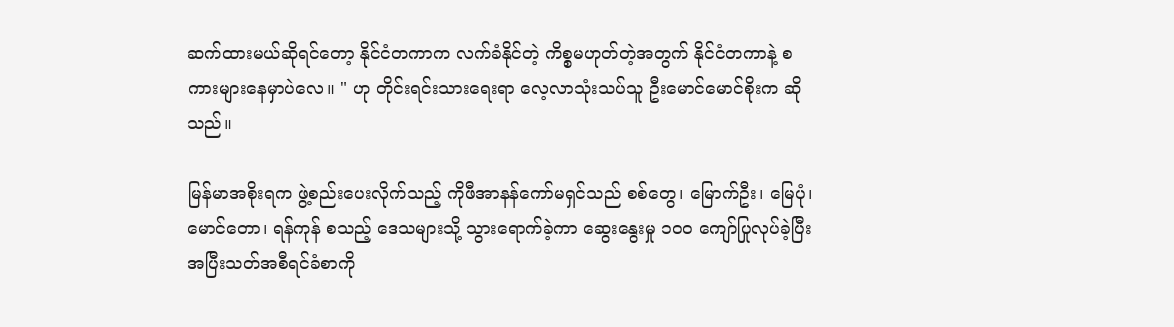ဆက်ထားမယ်ဆိုရင်တော့ နိုင်ငံတကာက လက်ခံနိုင်တဲ့ ကိစ္စမဟုတ်တဲ့အတွက် နိုင်ငံတကာနဲ့ စကားများနေမှာပဲလေ။ " ဟု တိုင်းရင်းသားရေးရာ လေ့လာသုံးသပ်သူ ဦးမောင်မောင်စိုးက ဆိုသည်။

မြန်မာအစိုးရက ဖွဲ့စည်းပေးလိုက်သည့် ကိုဖီအာနန်ကော်မရှင်သည် စစ်တွေ၊ မြောက်ဦး၊ မြေပုံ၊ မောင်တော၊ ရန်ကုန် စသည့် ဒေသများသို့ သွားရောက်ခဲ့ကာ ဆွေးနွေးမှု ၁၀၀ ကျော်ပြုလုပ်ခဲ့ပြီး အပြီးသတ်အစီရင်ခံစာကို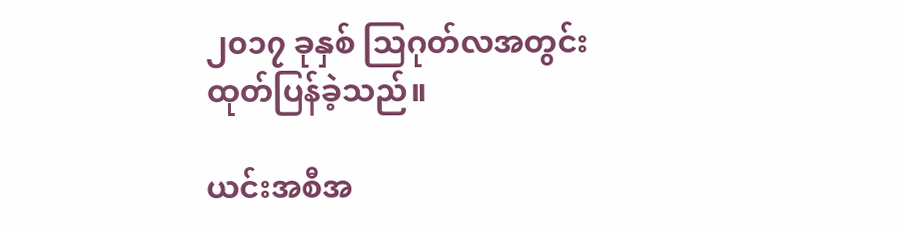၂၀၁၇ ခုနှစ် သြဂုတ်လအတွင်း ထုတ်ပြန်ခဲ့သည်။

ယင်းအစီအ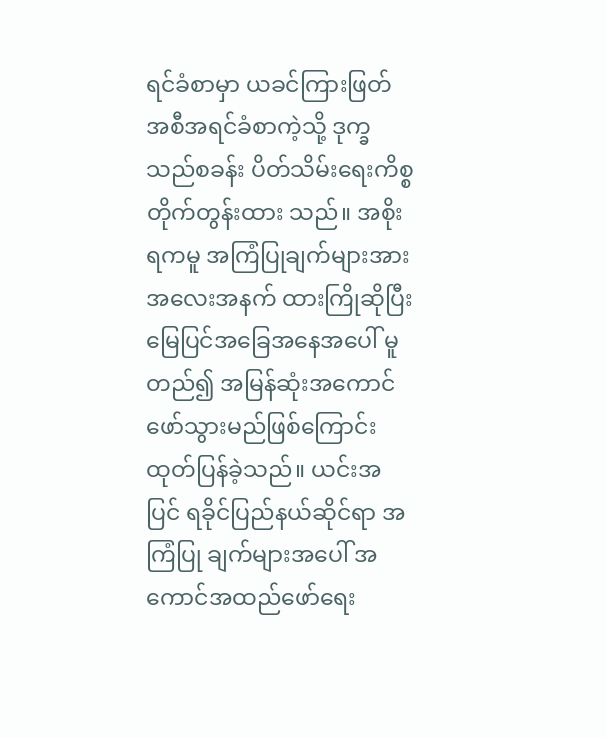ရင်ခံစာမှာ ယခင်ကြားဖြတ်အစီအရင်ခံစာကဲ့သို့ ဒုက္ခသည်စခန်း ပိတ်သိမ်းရေးကိစ္စ တိုက်တွန်းထား သည်။ အစိုးရကမူ အကြံပြုချက်များအား အလေးအနက် ထားကြိုဆိုပြီး မြေပြင်အခြေအနေအပေါ် မူတည်၍ အမြန်ဆုံးအကောင်ဖော်သွားမည်ဖြစ်ကြောင်း ထုတ်ပြန်ခဲ့သည်။ ယင်းအပြင် ရခိုင်ပြည်နယ်ဆိုင်ရာ အကြံပြု ချက်များအပေါ် အကောင်အထည်ဖော်ရေး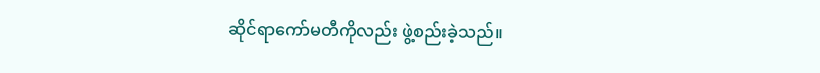ဆိုင်ရာကော်မတီကိုလည်း ဖွဲ့စည်းခဲ့သည်။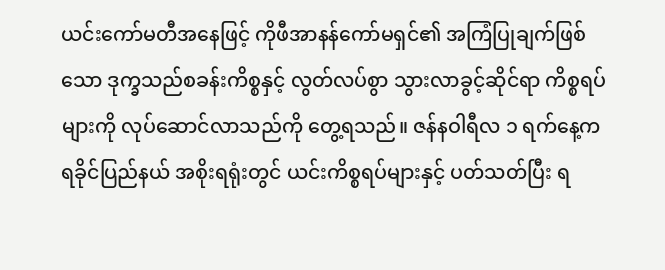ယင်းကော်မတီအနေဖြင့် ကိုဖီအာနန်ကော်မရှင်၏ အကြံပြုချက်ဖြစ်သော ဒုက္ခသည်စခန်းကိစ္စနှင့် လွတ်လပ်စွာ သွားလာခွင့်ဆိုင်ရာ ကိစ္စရပ်များကို လုပ်ဆောင်လာသည်ကို တွေ့ရသည်။ ဇန်နဝါရီလ ၁ ရက်နေ့က ရခိုင်ပြည်နယ် အစိုးရရုံးတွင် ယင်းကိစ္စရပ်များနှင့် ပတ်သတ်ပြီး ရ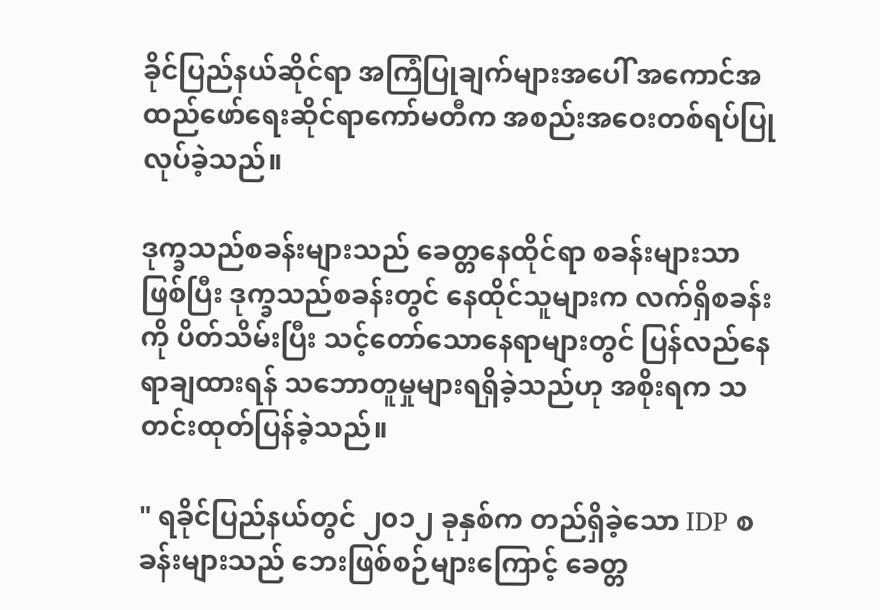ခိုင်ပြည်နယ်ဆိုင်ရာ အကြံပြုချက်များအပေါ် အကောင်အထည်ဖော်ရေးဆိုင်ရာကော်မတီက အစည်းအဝေးတစ်ရပ်ပြုလုပ်ခဲ့သည်။

ဒုက္ခသည်စခန်းများသည် ခေတ္တနေထိုင်ရာ စခန်းများသာဖြစ်ပြီး ဒုက္ခသည်စခန်းတွင် နေထိုင်သူများက လက်ရှိစခန်းကို ပိတ်သိမ်းပြီး သင့်တော်သောနေရာများတွင် ပြန်လည်နေရာချထားရန် သဘောတူမှုများရရှိခဲ့သည်ဟု အစိုးရက သတင်းထုတ်ပြန်ခဲ့သည်။

" ရခိုင်ပြည်နယ်တွင် ၂၀၁၂ ခုနှစ်က တည်ရှိခဲ့သော IDP စခန်းများသည် ဘေးဖြစ်စဉ်များကြောင့် ခေတ္တ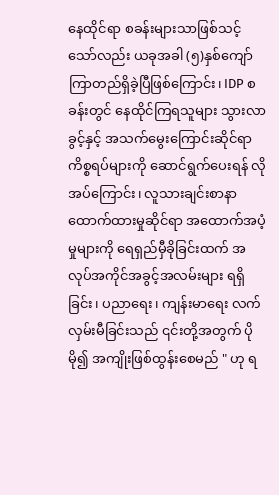နေထိုင်ရာ စခန်းများသာဖြစ်သင့်သော်လည်း ယခုအခါ (၅)နှစ်ကျော် ကြာတည်ရှိခဲ့ပြီဖြစ်ကြောင်း၊ IDP စခန်းတွင် နေထိုင်ကြရသူများ သွားလာခွင့်နှင့် အသက်မွေးကြောင်းဆိုင်ရာ ကိစ္စရပ်များကို ဆောင်ရွက်ပေးရန် လိုအပ်ကြောင်း၊ လူသားချင်းစာနာထောက်ထားမှုဆိုင်ရာ အထောက်အပံ့မှုများကို ရေရှည်မှီခိုခြင်းထက် အလုပ်အကိုင်အခွင့်အလမ်းများ ရရှိခြင်း၊ ပညာရေး၊ ကျန်းမာရေး လက်လှမ်းမီခြင်းသည် ၎င်းတို့အတွက် ပိုမို၍ အကျိုးဖြစ်ထွန်းစေမည် " ဟု ရ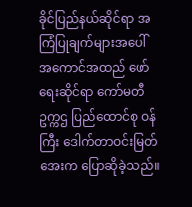ခိုင်ပြည်နယ်ဆိုင်ရာ အကြံပြုချက်များအပေါ် အကောင်အထည် ဖော်ရေးဆိုင်ရာ ကော်မတီ ဥက္ကဌ ပြည်ထောင်စု ဝန်ကြီး ဒေါက်တာဝင်းမြတ်အေးက ပြောဆိုခဲ့သည်။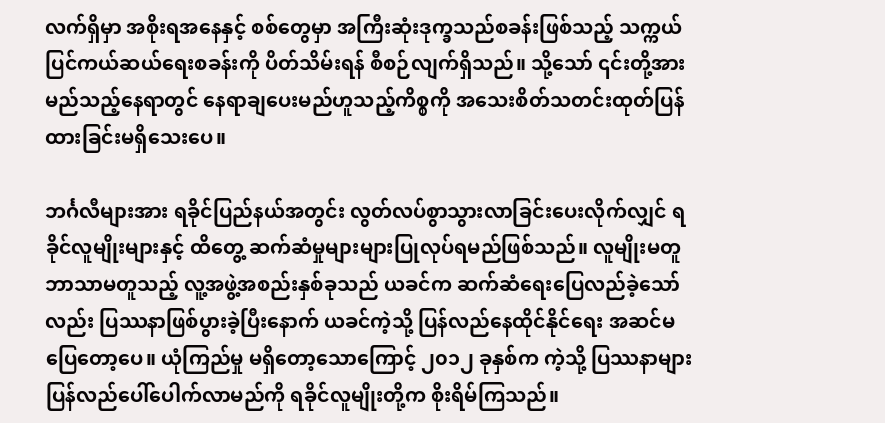လက်ရှိမှာ အစိုးရအနေနှင့် စစ်တွေမှာ အကြီးဆုံးဒုက္ခသည်စခန်းဖြစ်သည့် သက္ကယ်ပြင်ကယ်ဆယ်ရေးစခန်းကို ပိတ်သိမ်းရန် စီစဉ်လျက်ရှိသည်။ သို့သော် ၎င်းတို့အား မည်သည့်နေရာတွင် နေရာချပေးမည်ဟူသည့်ကိစ္စကို အသေးစိတ်သတင်းထုတ်ပြန်ထားခြင်းမရှိသေးပေ။

ဘင်္ဂလီများအား ရခိုင်ပြည်နယ်အတွင်း လွတ်လပ်စွာသွားလာခြင်းပေးလိုက်လျှင် ရခိုင်လူမျိုးများနှင့် ထိတွေ့ ဆက်ဆံမှုများများပြုလုပ်ရမည်ဖြစ်သည်။ လူမျိုးမတူ ဘာသာမတူသည့် လူ့အဖွဲ့အစည်းနှစ်ခုသည် ယခင်က ဆက်ဆံရေးပြေလည်ခဲ့သော်လည်း ပြဿနာဖြစ်ပွားခဲ့ပြီးနောက် ယခင်ကဲ့သို့ ပြန်လည်နေထိုင်နိုင်ရေး အဆင်မပြေတော့ပေ။ ယုံကြည်မှု မရှိတော့သောကြောင့် ၂၀၁၂ ခုနှစ်က ကဲ့သို့ ပြဿနာများ ပြန်လည်ပေါ်ပေါက်လာမည်ကို ရခိုင်လူမျိုးတို့က စိုးရိမ်ကြသည်။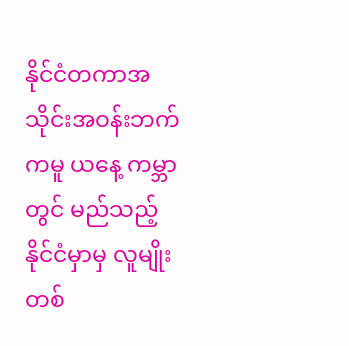နိုင်ငံတကာအသိုင်းအဝန်းဘက်ကမူ ယနေ့ ကမ္ဘာတွင် မည်သည့် နိုင်ငံမှာမှ လူမျိုးတစ်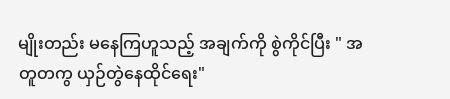မျိုးတည်း မနေကြဟူသည့် အချက်ကို စွဲကိုင်ပြီး " အတူတကွ ယှဉ်တွဲနေထိုင်ရေး"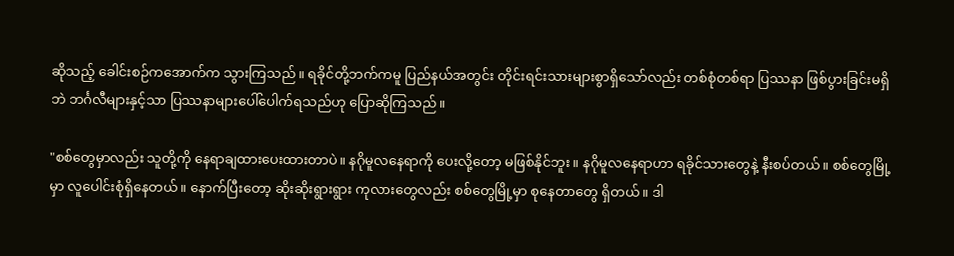ဆိုသည့် ခေါင်းစဉ်ကအောက်က သွားကြသည်။ ရခိုင်တို့ဘက်ကမူ ပြည်နယ်အတွင်း တိုင်းရင်းသားများစွာရှိသော်လည်း တစ်စုံတစ်ရာ ပြဿနာ ဖြစ်ပွားခြင်းမရှိဘဲ ဘင်္ဂလီများနှင့်သာ ပြဿနာများပေါ်ပေါက်ရသည်ဟု ပြောဆိုကြသည်။

"စစ်တွေမှာလည်း သူတို့ကို နေရာချထားပေးထားတာပဲ။ နဂိုမူလနေရာကို ပေးလို့တော့ မဖြစ်နိုင်ဘူး။ နဂိုမူလနေရာဟာ ရခိုင်သားတွေနဲ့ နီးစပ်တယ်။ စစ်တွေမြို့မှာ လူပေါင်းစုံရှိနေတယ်။ နောက်ပြီးတော့ ဆိုးဆိုးရွားရွား ကုလားတွေလည်း စစ်တွေမြို့မှာ စုနေတာတွေ ရှိတယ်။ ဒါ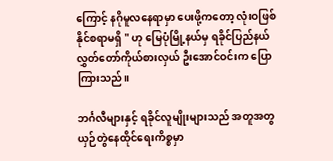ကြောင့် နဂိုမူလနေရာမှာ ပေးဖို့ကတော့ လုံးဝဖြစ်နိုင်စရာမရှိ " ဟု မြေပုံမြို့နယ်မှ ရခိုင်ပြည်နယ် လွှတ်တော်ကိုယ်စားလှယ် ဦးအောင်ဝင်းက ပြောကြားသည်။

ဘင်္ဂလီများနှင့် ရခိုင်လူမျိုးများသည် အတူအတွယှဉ်တွဲနေထိုင်ရေးကိစ္စမှာ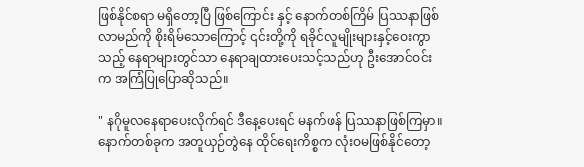ဖြစ်နိုင်စရာ မရှိတော့ပြီ ဖြစ်ကြောင်း နှင့် နောက်တစ်ကြိမ် ပြဿနာဖြစ်လာမည်ကို စိုးရိမ်သောကြောင့် ၎င်းတို့ကို ရခိုင်လူမျိုးများနှင့်ဝေးကွာသည့် နေရာများတွင်သာ နေရာချထားပေးသင့်သည်ဟု ဦးအောင်ဝင်းက အကြံပြုပြောဆိုသည်။

" နဂိုမူလနေရာပေးလိုက်ရင် ဒီနေ့ပေးရင် မနက်ဖန် ပြဿနာဖြစ်ကြမှာ။ နောက်တစ်ခုက အတူယှဉ်တွဲနေ ထိုင်ရေးကိစ္စက လုံးဝမဖြစ်နိုင်တော့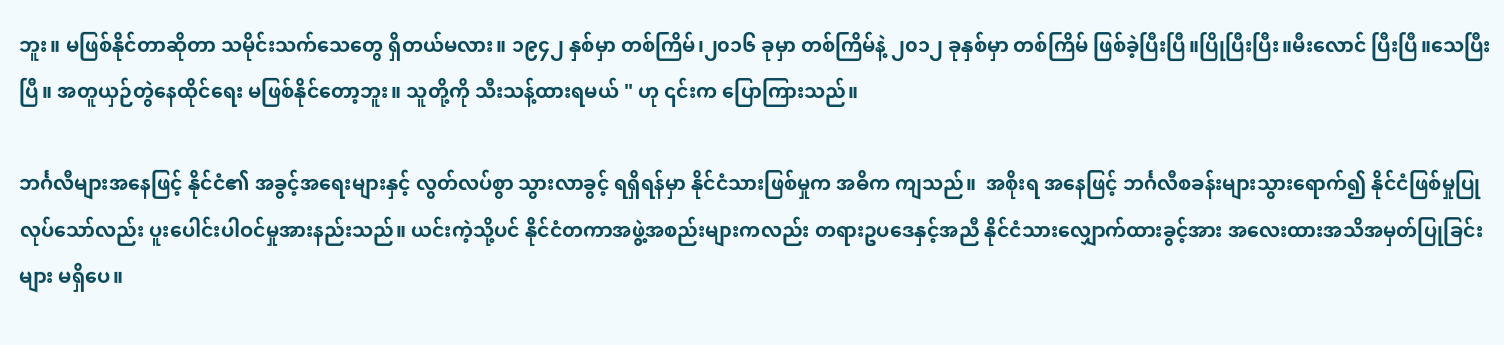ဘူး။ မဖြစ်နိုင်တာဆိုတာ သမိုင်းသက်သေတွေ ရှိတယ်မလား။ ၁၉၄၂ နှစ်မှာ တစ်ကြိမ်၊၂၀၁၆ ခုမှာ တစ်ကြိမ်နဲ့ ၂၀၁၂ ခုနှစ်မှာ တစ်ကြိမ် ဖြစ်ခဲ့ပြီးပြီ။ပြိုပြီးပြီး။မီးလောင် ပြီးပြီ။သေပြီးပြီ။ အတူယှဉ်တွဲနေထိုင်ရေး မဖြစ်နိုင်တော့ဘူး။ သူတို့ကို သီးသန့်ထားရမယ် " ဟု ၎င်းက ပြောကြားသည်။

ဘင်္ဂလီများအနေဖြင့် နိုင်ငံ၏ အခွင့်အရေးများနှင့် လွတ်လပ်စွာ သွားလာခွင့် ရရှိရန်မှာ နိုင်ငံသားဖြစ်မှုက အဓိက ကျသည်။  အစိုးရ အနေဖြင့် ဘင်္ဂလီစခန်းများသွားရောက်၍ နိုင်ငံဖြစ်မှုပြုလုပ်သော်လည်း ပူးပေါင်းပါဝင်မှုအားနည်းသည်။ ယင်းကဲ့သို့ပင် နိုင်ငံတကာအဖွဲ့အစည်းများကလည်း တရားဥပဒေနှင့်အညီ နိုင်ငံသားလျှောက်ထားခွင့်အား အလေးထားအသိအမှတ်ပြုခြင်းများ မရှိပေ။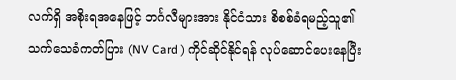လက်ရှိ အစိုးရအနေဖြင့် ဘင်္ဂလီများအား နိုင်ငံသား စိစစ်ခံရမည့်သူ၏ သက်သေခံကတ်ပြား (NV Card ) ကိုင်ဆိုင်နိုင်ရန် လုပ်ဆောင်ပေးနေပြီး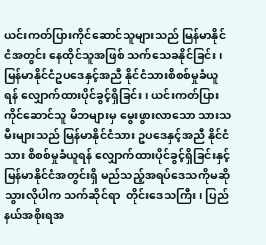ယင်းကတ်ပြားကိုင်ဆောင်သူများသည် မြန်မာနိုင်ငံအတွင်း နေထိုင်သူအဖြစ် သက်သေခနိုင်ခြင်း၊ မြန်မာနိုင်ငံဥပဒေနှင့်အညီ နိုင်ငံသားစိစစ်မှုခံယူရန် လျှောက်ထားပိုင်ခွင့်ရှိခြင်း၊ ယင်းကတ်ပြား ကိုင်ဆောင်သူ မိဘများမှ မွေးဖွားလာသော သားသမီးများသည် မြန်မာနိုင်ငံသား ဥပဒေနှင့်အညီ နိုင်ငံသား စိစစ်မှုခံယူရန် လျှောက်ထားပိုင်ခွင့်ရှိခြင်းနှင့် မြန်မာနိုင်ငံအတွင်းရှိ မည်သည့်အရပ်ဒေသကိုမဆို သွားလိုပါက သက်ဆိုင်ရာ  တိုင်းဒေသကြီး၊ ပြည်နယ်အစိုးရအ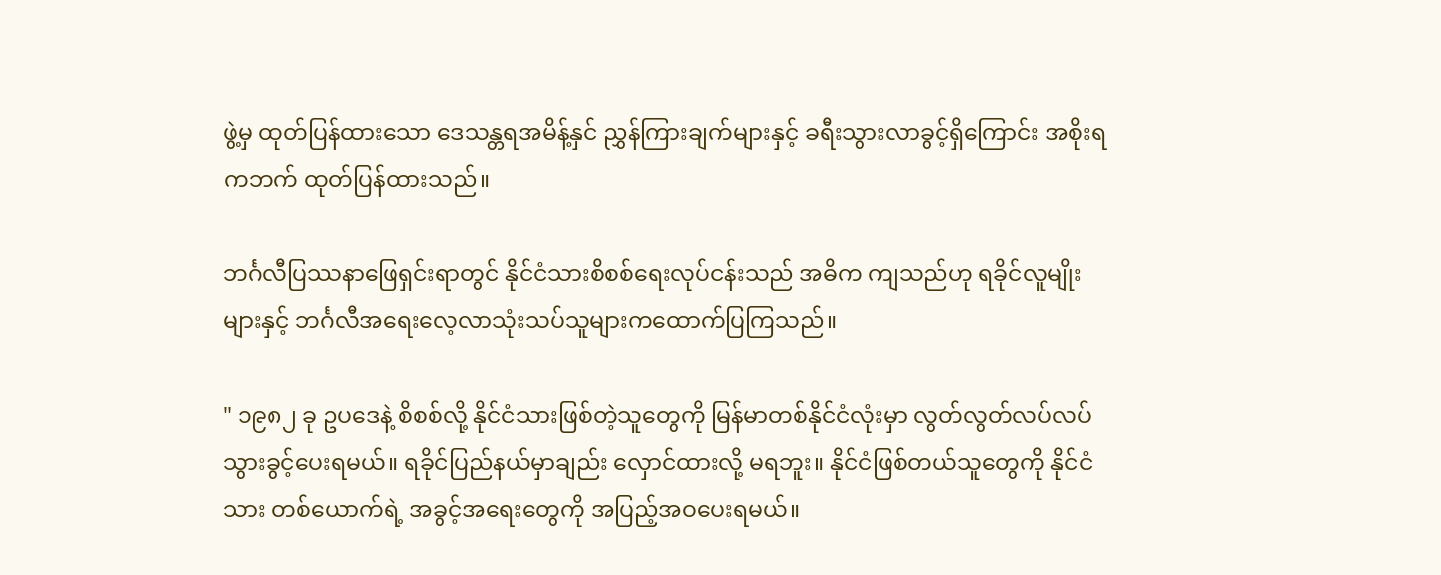ဖွဲ့မှ ထုတ်ပြန်ထားသော ဒေသန္တရအမိန့်နှင် ညွှန်ကြားချက်များနှင့် ခရီးသွားလာခွင့်ရှိကြောင်း အစိုးရကဘက် ထုတ်ပြန်ထားသည်။

ဘင်္ဂလီပြဿနာဖြေရှင်းရာတွင် နိုင်ငံသားစိစစ်ရေးလုပ်ငန်းသည် အဓိက ကျသည်ဟု ရခိုင်လူမျိုးများနှင့် ဘင်္ဂလီအရေးလေ့လာသုံးသပ်သူများကထောက်ပြကြသည်။

" ၁၉၈၂ ခု ဥပဒေနဲ့ စိစစ်လို့ နိုင်ငံသားဖြစ်တဲ့သူတွေကို မြန်မာတစ်နိုင်ငံလုံးမှာ လွတ်လွတ်လပ်လပ် သွားခွင့်ပေးရမယ်။ ရခိုင်ပြည်နယ်မှာချည်း လှောင်ထားလို့ မရဘူး။ နိုင်ငံဖြစ်တယ်သူတွေကို နိုင်ငံသား တစ်ယောက်ရဲ့ အခွင့်အရေးတွေကို အပြည့်အဝပေးရမယ်။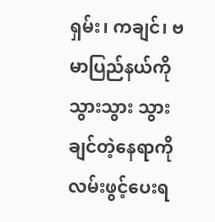ရှမ်း၊ ကချင်၊ ဗမာပြည်နယ်ကို သွားသွား သွားချင်တဲ့နေရာကို လမ်းဖွင့်ပေးရ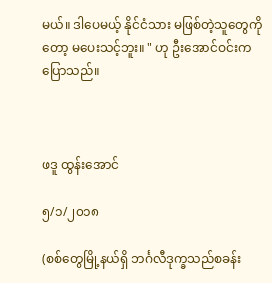မယ်။ ဒါပေမယ့် နိုင်ငံသား မဖြစ်တဲ့သူတွေကိုတော့ မပေးသင့်ဘူး။ " ဟု ဦးအောင်ဝင်းကပြောသည်။



ဖဒူ ထွန်းအောင်

၅/၁/၂၀၁၈

(စစ်တွေမြို့နယ်ရှိ ဘင်္ဂလီဒုက္ခသည်စခန်း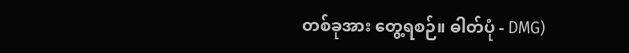တစ်ခုအား တွေ့ရစဉ်။ ဓါတ်ပုံ - DMG)